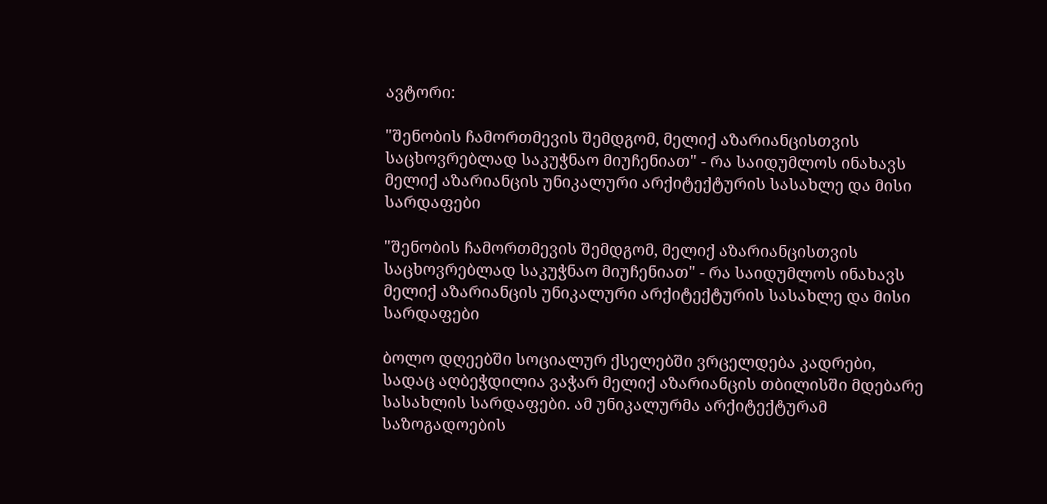ავტორი:

"შენობის ჩამორთმევის შემდგომ, მელიქ აზარიანცისთვის საცხოვრებლად საკუჭნაო მიუჩენიათ" - რა საიდუმლოს ინახავს მელიქ აზარიანცის უნიკალური არქიტექტურის სასახლე და მისი სარდაფები

"შენობის ჩამორთმევის შემდგომ, მელიქ აზარიანცისთვის  საცხოვრებლად საკუჭნაო მიუჩენიათ" - რა საიდუმლოს ინახავს მელიქ აზარიანცის უნიკალური არქიტექტურის სასახლე და მისი სარდაფები

ბოლო დღეებში სოციალურ ქსელებში ვრცელდება კადრები, სადაც აღბეჭდილია ვაჭარ მელიქ აზარიანცის თბილისში მდებარე სასახლის სარდაფები. ამ უნიკალურმა არქიტექტურამ საზოგადოების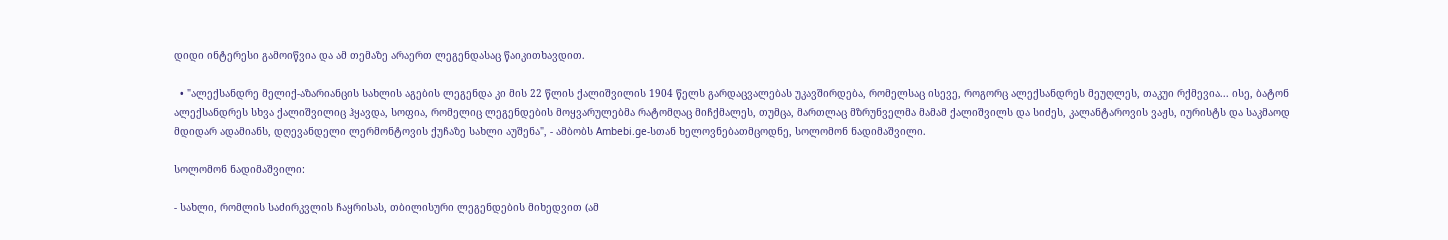დიდი ინტერესი გამოიწვია და ამ თემაზე არაერთ ლეგენდასაც წაიკითხავდით.

  • "ალექსანდრე მელიქ-აზარიანცის სახლის აგების ლეგენდა კი მის 22 წლის ქალიშვილის 1904 წელს გარდაცვალებას უკავშირდება, რომელსაც ისევე, როგორც ალექსანდრეს მეუღლეს, თაკუი რქმევია... ისე, ბატონ ალექსანდრეს სხვა ქალიშვილიც ჰყავდა, სოფია, რომელიც ლეგენდების მოყვარულებმა რატომღაც მიჩქმალეს, თუმცა, მართლაც მზრუნველმა მამამ ქალიშვილს და სიძეს, კალანტაროვის ვაჟს, იურისტს და საკმაოდ მდიდარ ადამიანს, დღევანდელი ლერმონტოვის ქუჩაზე სახლი აუშენა", - ამბობს Ambebi.ge-სთან ხელოვნებათმცოდნე, სოლომონ ნადიმაშვილი.

სოლომონ ნადიმაშვილი:

- სახლი, რომლის საძირკვლის ჩაყრისას, თბილისური ლეგენდების მიხედვით (ამ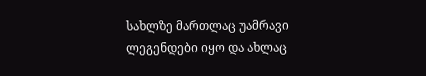სახლზე მართლაც უამრავი ლეგენდები იყო და ახლაც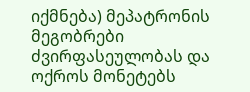იქმნება) მეპატრონის მეგობრები ძვირფასეულობას და ოქროს მონეტებს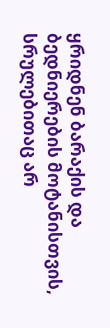ყრიდნენ ბარაქის და ბედნიერების მოტანისთვის, სრულებითაც არ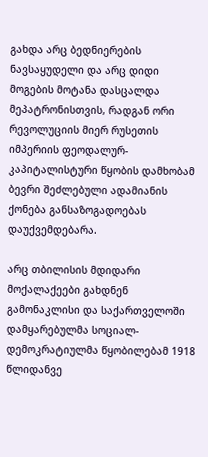გახდა არც ბედნიერების ნავსაყუდელი და არც დიდი მოგების მოტანა დასცალდა მეპატრონისთვის, რადგან ორი რევოლუციის მიერ რუსეთის იმპერიის ფეოდალურ-კაპიტალისტური წყობის დამხობამ ბევრი შეძლებული ადამიანის ქონება განსაზოგადოებას დაუქვემდებარა.

არც თბილისის მდიდარი მოქალაქეები გახდნენ გამონაკლისი და საქართველოში დამყარებულმა სოციალ-დემოკრატიულმა წყობილებამ 1918 წლიდანვე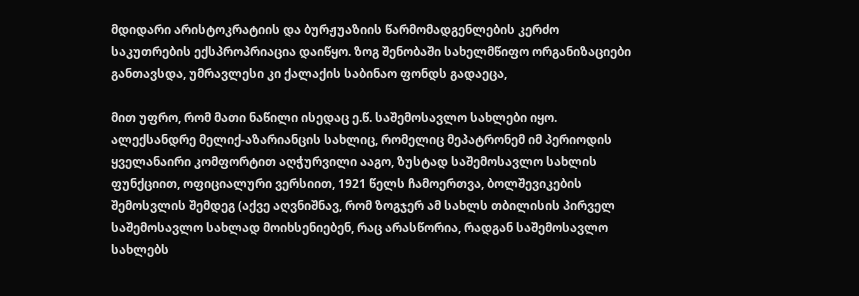მდიდარი არისტოკრატიის და ბურჟუაზიის წარმომადგენლების კერძო საკუთრების ექსპროპრიაცია დაიწყო. ზოგ შენობაში სახელმწიფო ორგანიზაციები განთავსდა, უმრავლესი კი ქალაქის საბინაო ფონდს გადაეცა,

მით უფრო, რომ მათი ნაწილი ისედაც ე.წ. საშემოსავლო სახლები იყო. ალექსანდრე მელიქ-აზარიანცის სახლიც, რომელიც მეპატრონემ იმ პერიოდის ყველანაირი კომფორტით აღჭურვილი ააგო, ზუსტად საშემოსავლო სახლის ფუნქციით, ოფიციალური ვერსიით, 1921 წელს ჩამოერთვა, ბოლშევიკების შემოსვლის შემდეგ (აქვე აღვნიშნავ, რომ ზოგჯერ ამ სახლს თბილისის პირველ საშემოსავლო სახლად მოიხსენიებენ, რაც არასწორია, რადგან საშემოსავლო სახლებს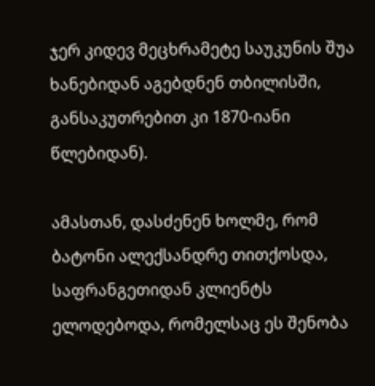ჯერ კიდევ მეცხრამეტე საუკუნის შუა ხანებიდან აგებდნენ თბილისში, განსაკუთრებით კი 1870-იანი წლებიდან).

ამასთან, დასძენენ ხოლმე, რომ ბატონი ალექსანდრე თითქოსდა, საფრანგეთიდან კლიენტს ელოდებოდა, რომელსაც ეს შენობა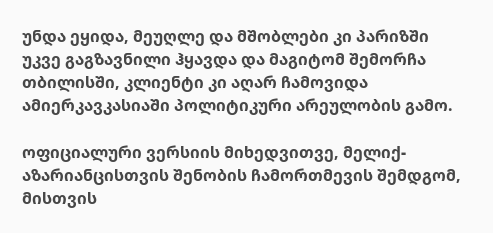უნდა ეყიდა, მეუღლე და მშობლები კი პარიზში უკვე გაგზავნილი ჰყავდა და მაგიტომ შემორჩა თბილისში, კლიენტი კი აღარ ჩამოვიდა ამიერკავკასიაში პოლიტიკური არეულობის გამო.

ოფიციალური ვერსიის მიხედვითვე, მელიქ-აზარიანცისთვის შენობის ჩამორთმევის შემდგომ, მისთვის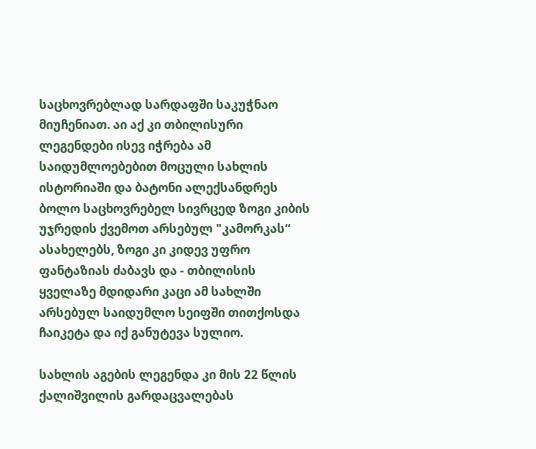საცხოვრებლად სარდაფში საკუჭნაო მიუჩენიათ. აი აქ კი თბილისური ლეგენდები ისევ იჭრება ამ საიდუმლოებებით მოცული სახლის ისტორიაში და ბატონი ალექსანდრეს ბოლო საცხოვრებელ სივრცედ ზოგი კიბის უჯრედის ქვემოთ არსებულ "კამორკას“ ასახელებს, ზოგი კი კიდევ უფრო ფანტაზიას ძაბავს და - თბილისის ყველაზე მდიდარი კაცი ამ სახლში არსებულ საიდუმლო სეიფში თითქოსდა ჩაიკეტა და იქ განუტევა სულიო.

სახლის აგების ლეგენდა კი მის 22 წლის ქალიშვილის გარდაცვალებას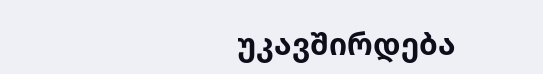უკავშირდება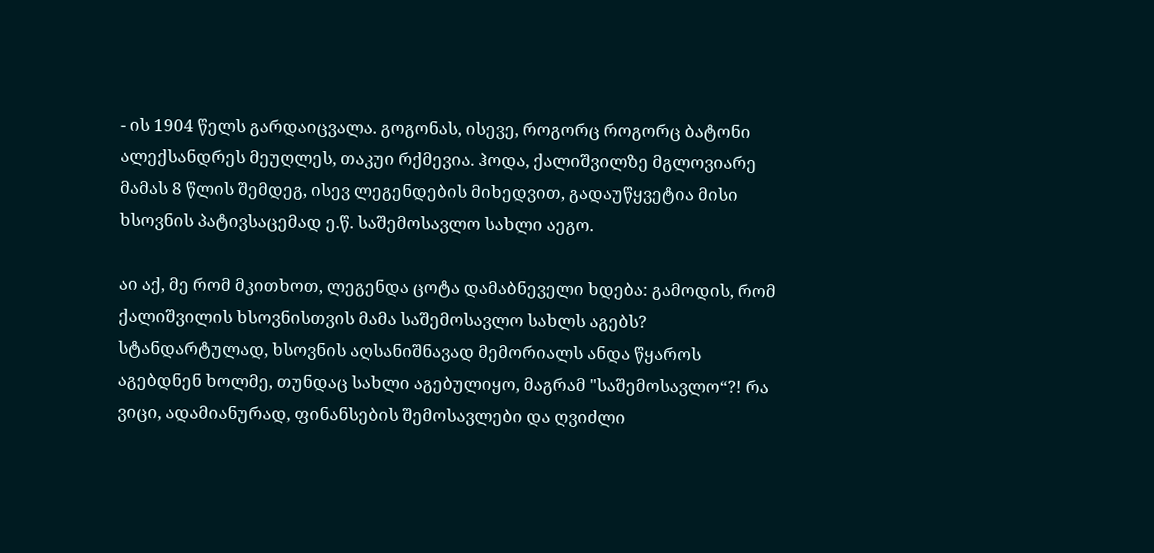- ის 1904 წელს გარდაიცვალა. გოგონას, ისევე, როგორც როგორც ბატონი ალექსანდრეს მეუღლეს, თაკუი რქმევია. ჰოდა, ქალიშვილზე მგლოვიარე მამას 8 წლის შემდეგ, ისევ ლეგენდების მიხედვით, გადაუწყვეტია მისი ხსოვნის პატივსაცემად ე.წ. საშემოსავლო სახლი აეგო.

აი აქ, მე რომ მკითხოთ, ლეგენდა ცოტა დამაბნეველი ხდება: გამოდის, რომ ქალიშვილის ხსოვნისთვის მამა საშემოსავლო სახლს აგებს? სტანდარტულად, ხსოვნის აღსანიშნავად მემორიალს ანდა წყაროს აგებდნენ ხოლმე, თუნდაც სახლი აგებულიყო, მაგრამ "საშემოსავლო“?! რა ვიცი, ადამიანურად, ფინანსების შემოსავლები და ღვიძლი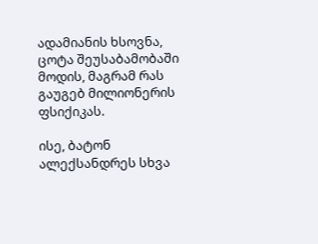ადამიანის ხსოვნა, ცოტა შეუსაბამობაში მოდის, მაგრამ რას გაუგებ მილიონერის ფსიქიკას.

ისე, ბატონ ალექსანდრეს სხვა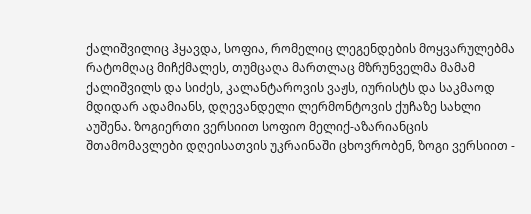ქალიშვილიც ჰყავდა, სოფია, რომელიც ლეგენდების მოყვარულებმა რატომღაც მიჩქმალეს, თუმცაღა მართლაც მზრუნველმა მამამ ქალიშვილს და სიძეს, კალანტაროვის ვაჟს, იურისტს და საკმაოდ მდიდარ ადამიანს, დღევანდელი ლერმონტოვის ქუჩაზე სახლი აუშენა. ზოგიერთი ვერსიით სოფიო მელიქ-აზარიანცის შთამომავლები დღეისათვის უკრაინაში ცხოვრობენ, ზოგი ვერსიით -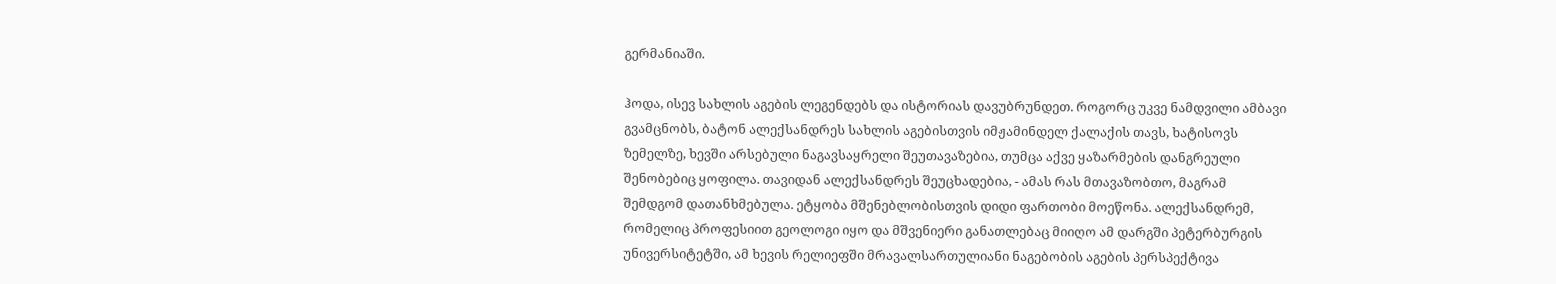გერმანიაში.

ჰოდა, ისევ სახლის აგების ლეგენდებს და ისტორიას დავუბრუნდეთ. როგორც უკვე ნამდვილი ამბავი გვამცნობს, ბატონ ალექსანდრეს სახლის აგებისთვის იმჟამინდელ ქალაქის თავს, ხატისოვს ზემელზე, ხევში არსებული ნაგავსაყრელი შეუთავაზებია, თუმცა აქვე ყაზარმების დანგრეული შენობებიც ყოფილა. თავიდან ალექსანდრეს შეუცხადებია, - ამას რას მთავაზობთო, მაგრამ შემდგომ დათანხმებულა. ეტყობა მშენებლობისთვის დიდი ფართობი მოეწონა. ალექსანდრემ, რომელიც პროფესიით გეოლოგი იყო და მშვენიერი განათლებაც მიიღო ამ დარგში პეტერბურგის უნივერსიტეტში, ამ ხევის რელიეფში მრავალსართულიანი ნაგებობის აგების პერსპექტივა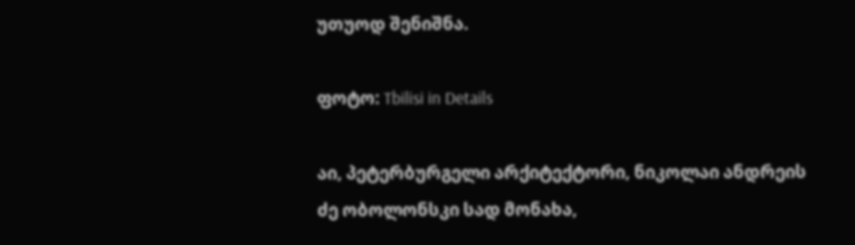უთუოდ შენიშნა.

ფოტო: Tbilisi in Details

აი, პეტერბურგელი არქიტექტორი, ნიკოლაი ანდრეის ძე ობოლონსკი სად მონახა,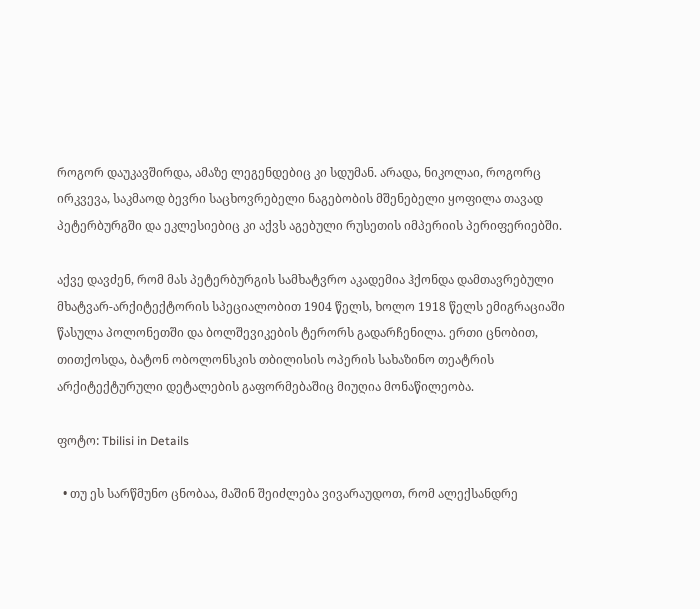როგორ დაუკავშირდა, ამაზე ლეგენდებიც კი სდუმან. არადა, ნიკოლაი, როგორც ირკვევა, საკმაოდ ბევრი საცხოვრებელი ნაგებობის მშენებელი ყოფილა თავად პეტერბურგში და ეკლესიებიც კი აქვს აგებული რუსეთის იმპერიის პერიფერიებში.

აქვე დავძენ, რომ მას პეტერბურგის სამხატვრო აკადემია ჰქონდა დამთავრებული მხატვარ-არქიტექტორის სპეციალობით 1904 წელს, ხოლო 1918 წელს ემიგრაციაში წასულა პოლონეთში და ბოლშევიკების ტერორს გადარჩენილა. ერთი ცნობით, თითქოსდა, ბატონ ობოლონსკის თბილისის ოპერის სახაზინო თეატრის არქიტექტურული დეტალების გაფორმებაშიც მიუღია მონაწილეობა.

ფოტო: Tbilisi in Details

  • თუ ეს სარწმუნო ცნობაა, მაშინ შეიძლება ვივარაუდოთ, რომ ალექსანდრე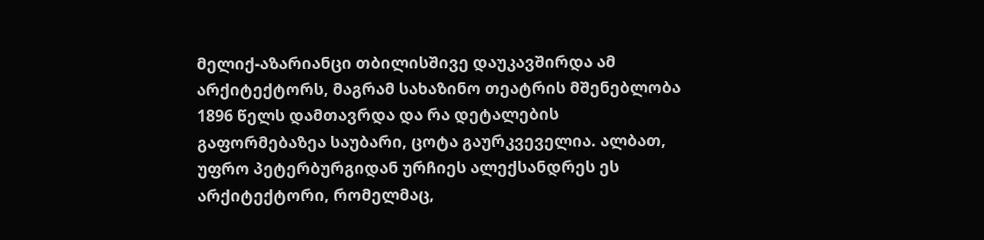მელიქ-აზარიანცი თბილისშივე დაუკავშირდა ამ არქიტექტორს, მაგრამ სახაზინო თეატრის მშენებლობა 1896 წელს დამთავრდა და რა დეტალების გაფორმებაზეა საუბარი, ცოტა გაურკვეველია. ალბათ, უფრო პეტერბურგიდან ურჩიეს ალექსანდრეს ეს არქიტექტორი, რომელმაც,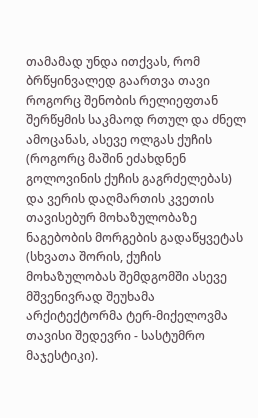თამამად უნდა ითქვას, რომ ბრწყინვალედ გაართვა თავი როგორც შენობის რელიეფთან შერწყმის საკმაოდ რთულ და ძნელ ამოცანას, ასევე ოლგას ქუჩის (როგორც მაშინ ეძახდნენ გოლოვინის ქუჩის გაგრძელებას) და ვერის დაღმართის კვეთის თავისებურ მოხაზულობაზე ნაგებობის მორგების გადაწყვეტას (სხვათა შორის, ქუჩის მოხაზულობას შემდგომში ასევე მშვენივრად შეუხამა არქიტექტორმა ტერ-მიქელოვმა თავისი შედევრი - სასტუმრო მაჯესტიკი).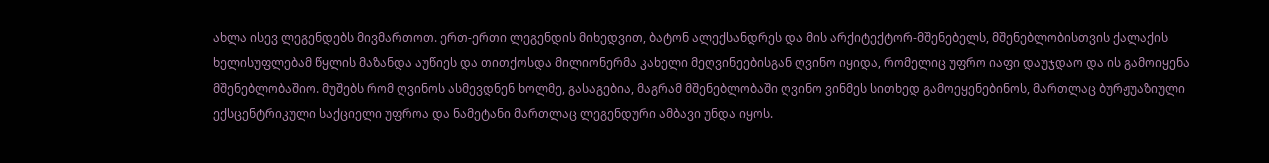ახლა ისევ ლეგენდებს მივმართოთ. ერთ-ერთი ლეგენდის მიხედვით, ბატონ ალექსანდრეს და მის არქიტექტორ-მშენებელს, მშენებლობისთვის ქალაქის ხელისუფლებამ წყლის მაზანდა აუწიეს და თითქოსდა მილიონერმა კახელი მეღვინეებისგან ღვინო იყიდა, რომელიც უფრო იაფი დაუჯდაო და ის გამოიყენა მშენებლობაშიო. მუშებს რომ ღვინოს ასმევდნენ ხოლმე, გასაგებია, მაგრამ მშენებლობაში ღვინო ვინმეს სითხედ გამოეყენებინოს, მართლაც ბურჟუაზიული ექსცენტრიკული საქციელი უფროა და ნამეტანი მართლაც ლეგენდური ამბავი უნდა იყოს.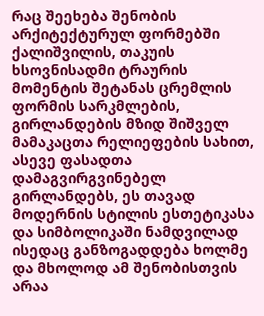რაც შეეხება შენობის არქიტექტურულ ფორმებში ქალიშვილის, თაკუის ხსოვნისადმი ტრაურის მომენტის შეტანას ცრემლის ფორმის სარკმლების, გირლანდების მზიდ შიშველ მამაკაცთა რელიეფების სახით, ასევე ფასადთა დამაგვირგვინებელ გირლანდებს, ეს თავად მოდერნის სტილის ესთეტიკასა და სიმბოლიკაში ნამდვილად ისედაც განზოგადდება ხოლმე და მხოლოდ ამ შენობისთვის არაა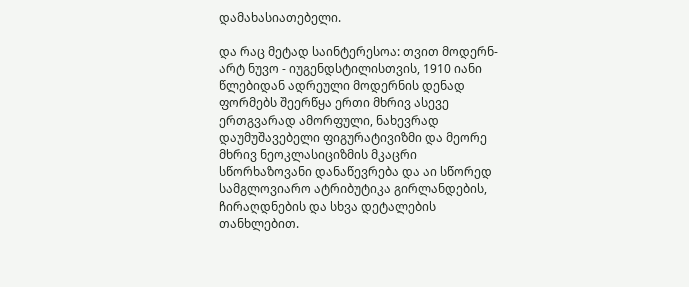დამახასიათებელი.

და რაც მეტად საინტერესოა: თვით მოდერნ-არტ ნუვო - იუგენდსტილისთვის, 1910 იანი წლებიდან ადრეული მოდერნის დენად ფორმებს შეერწყა ერთი მხრივ ასევე ერთგვარად ამორფული, ნახევრად დაუმუშავებელი ფიგურატივიზმი და მეორე მხრივ ნეოკლასიციზმის მკაცრი სწორხაზოვანი დანაწევრება და აი სწორედ სამგლოვიარო ატრიბუტიკა გირლანდების, ჩირაღდნების და სხვა დეტალების თანხლებით.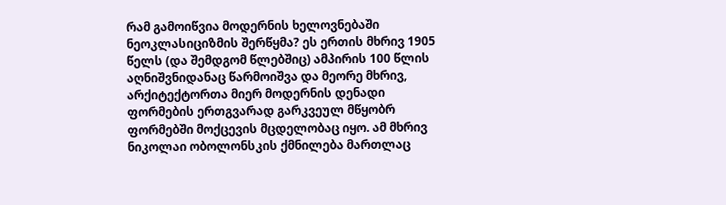რამ გამოიწვია მოდერნის ხელოვნებაში ნეოკლასიციზმის შერწყმა? ეს ერთის მხრივ 1905 წელს (და შემდგომ წლებშიც) ამპირის 100 წლის აღნიშვნიდანაც წარმოიშვა და მეორე მხრივ, არქიტექტორთა მიერ მოდერნის დენადი ფორმების ერთგვარად გარკვეულ მწყობრ ფორმებში მოქცევის მცდელობაც იყო. ამ მხრივ ნიკოლაი ობოლონსკის ქმნილება მართლაც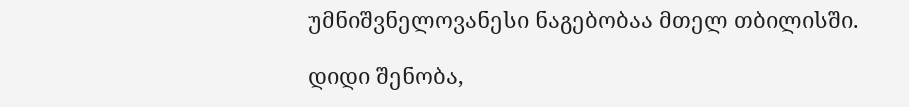უმნიშვნელოვანესი ნაგებობაა მთელ თბილისში.

დიდი შენობა,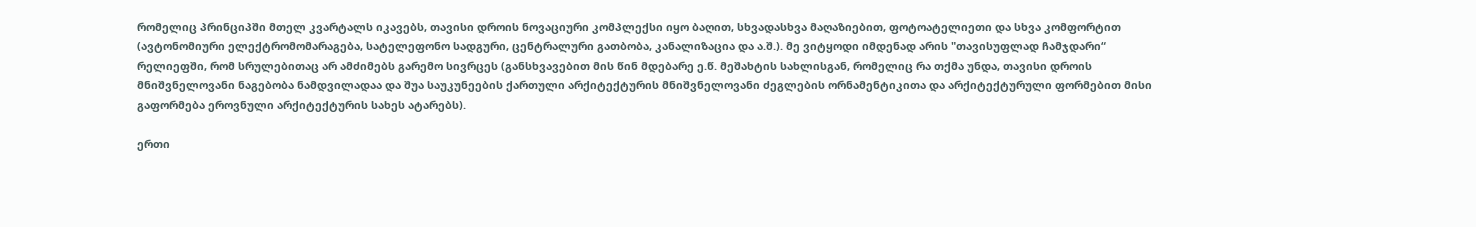რომელიც პრინციპში მთელ კვარტალს იკავებს, თავისი დროის ნოვაციური კომპლექსი იყო ბაღით, სხვადასხვა მაღაზიებით, ფოტოატელიეთი და სხვა კომფორტით (ავტონომიური ელექტრომომარაგება, სატელეფონო სადგური, ცენტრალური გათბობა, კანალიზაცია და ა.შ.). მე ვიტყოდი იმდენად არის "თავისუფლად ჩამჯდარი“ რელიეფში, რომ სრულებითაც არ ამძიმებს გარემო სივრცეს (განსხვავებით მის წინ მდებარე ე.წ. მეშახტის სახლისგან, რომელიც რა თქმა უნდა, თავისი დროის მნიშვნელოვანი ნაგებობა ნამდვილადაა და შუა საუკუნეების ქართული არქიტექტურის მნიშვნელოვანი ძეგლების ორნამენტიკითა და არქიტექტურული ფორმებით მისი გაფორმება ეროვნული არქიტექტურის სახეს ატარებს).

ერთი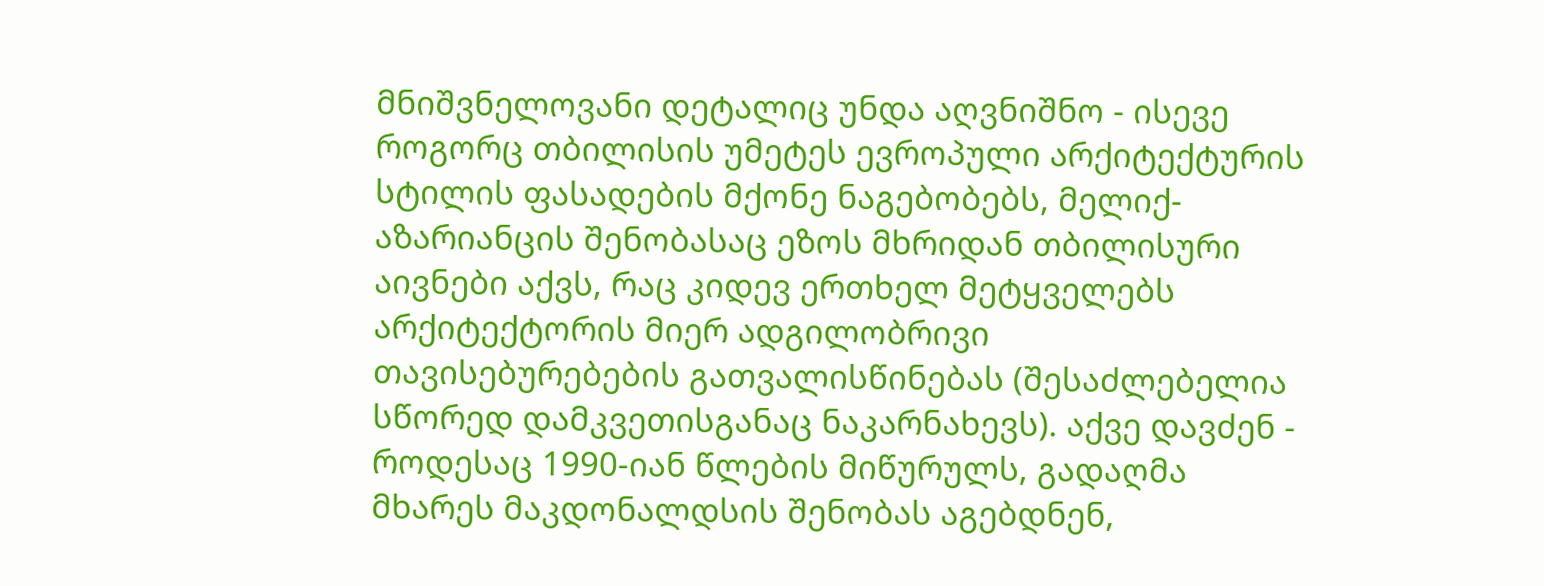მნიშვნელოვანი დეტალიც უნდა აღვნიშნო - ისევე როგორც თბილისის უმეტეს ევროპული არქიტექტურის სტილის ფასადების მქონე ნაგებობებს, მელიქ-აზარიანცის შენობასაც ეზოს მხრიდან თბილისური აივნები აქვს, რაც კიდევ ერთხელ მეტყველებს არქიტექტორის მიერ ადგილობრივი თავისებურებების გათვალისწინებას (შესაძლებელია სწორედ დამკვეთისგანაც ნაკარნახევს). აქვე დავძენ - როდესაც 1990-იან წლების მიწურულს, გადაღმა მხარეს მაკდონალდსის შენობას აგებდნენ,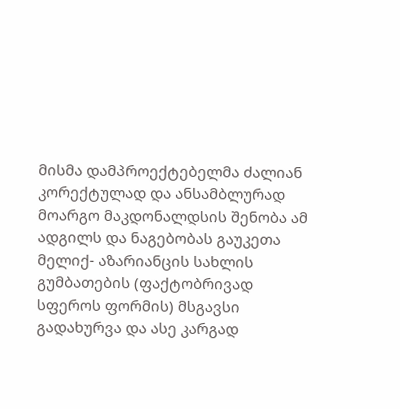მისმა დამპროექტებელმა ძალიან კორექტულად და ანსამბლურად მოარგო მაკდონალდსის შენობა ამ ადგილს და ნაგებობას გაუკეთა მელიქ- აზარიანცის სახლის გუმბათების (ფაქტობრივად სფეროს ფორმის) მსგავსი გადახურვა და ასე კარგად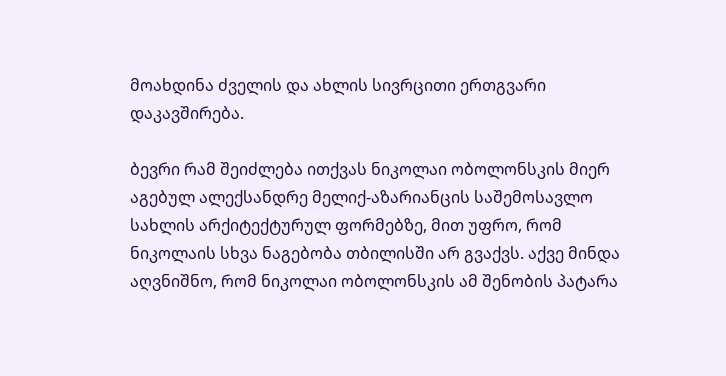მოახდინა ძველის და ახლის სივრცითი ერთგვარი დაკავშირება.

ბევრი რამ შეიძლება ითქვას ნიკოლაი ობოლონსკის მიერ აგებულ ალექსანდრე მელიქ-აზარიანცის საშემოსავლო სახლის არქიტექტურულ ფორმებზე, მით უფრო, რომ ნიკოლაის სხვა ნაგებობა თბილისში არ გვაქვს. აქვე მინდა აღვნიშნო, რომ ნიკოლაი ობოლონსკის ამ შენობის პატარა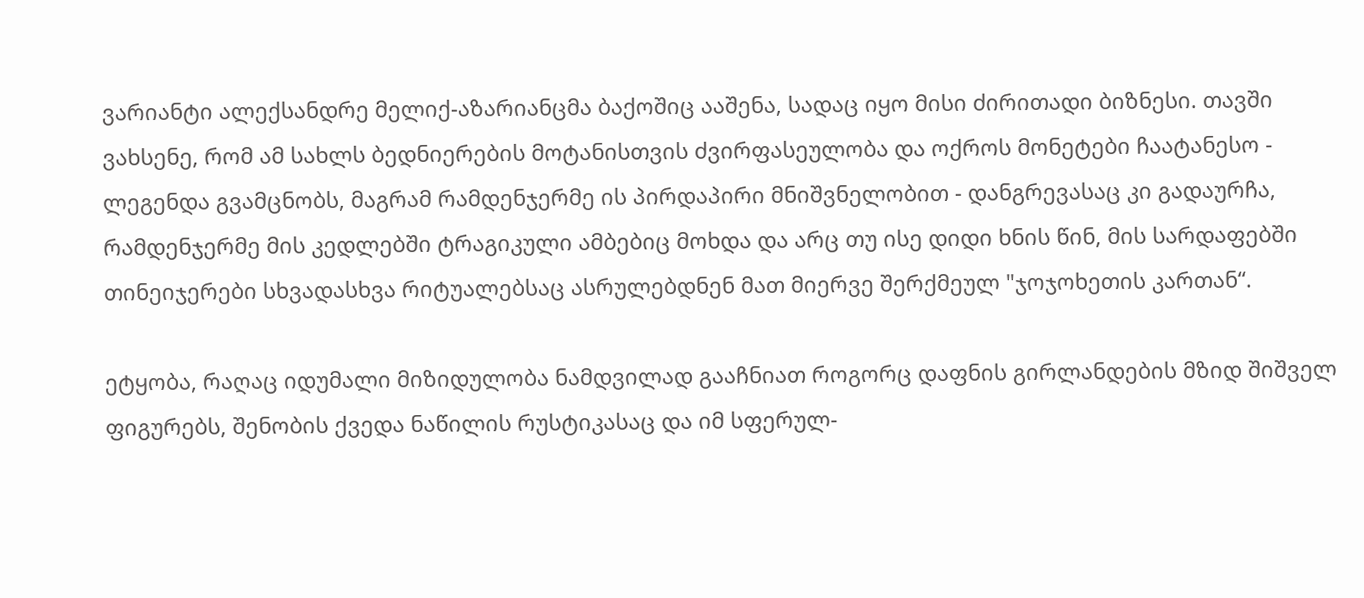ვარიანტი ალექსანდრე მელიქ-აზარიანცმა ბაქოშიც ააშენა, სადაც იყო მისი ძირითადი ბიზნესი. თავში ვახსენე, რომ ამ სახლს ბედნიერების მოტანისთვის ძვირფასეულობა და ოქროს მონეტები ჩაატანესო - ლეგენდა გვამცნობს, მაგრამ რამდენჯერმე ის პირდაპირი მნიშვნელობით - დანგრევასაც კი გადაურჩა, რამდენჯერმე მის კედლებში ტრაგიკული ამბებიც მოხდა და არც თუ ისე დიდი ხნის წინ, მის სარდაფებში თინეიჯერები სხვადასხვა რიტუალებსაც ასრულებდნენ მათ მიერვე შერქმეულ "ჯოჯოხეთის კართან“.

ეტყობა, რაღაც იდუმალი მიზიდულობა ნამდვილად გააჩნიათ როგორც დაფნის გირლანდების მზიდ შიშველ ფიგურებს, შენობის ქვედა ნაწილის რუსტიკასაც და იმ სფერულ-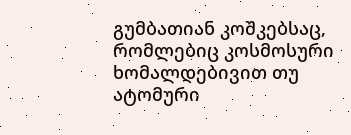გუმბათიან კოშკებსაც, რომლებიც კოსმოსური ხომალდებივით თუ ატომური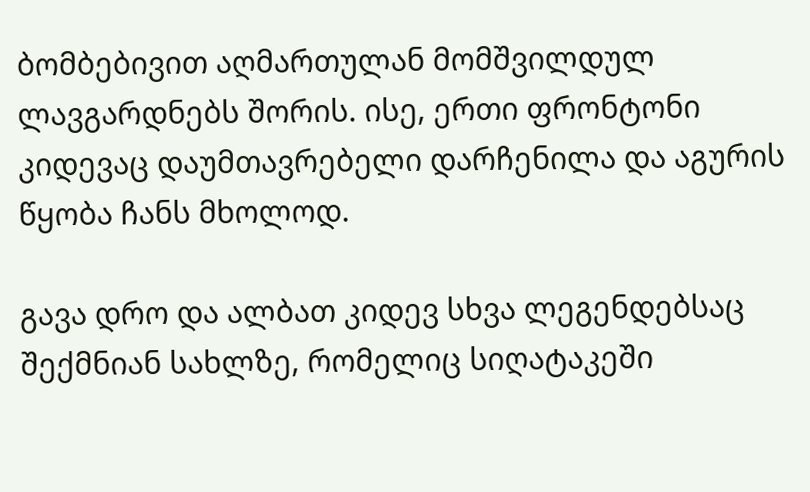ბომბებივით აღმართულან მომშვილდულ ლავგარდნებს შორის. ისე, ერთი ფრონტონი კიდევაც დაუმთავრებელი დარჩენილა და აგურის წყობა ჩანს მხოლოდ.

გავა დრო და ალბათ კიდევ სხვა ლეგენდებსაც შექმნიან სახლზე, რომელიც სიღატაკეში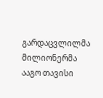გარდაცვლილმა მილიონერმა ააგო თავისი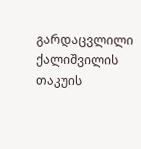გარდაცვლილი ქალიშვილის თაკუის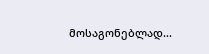მოსაგონებლად...